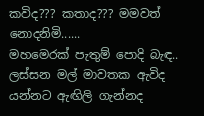කවිද??? කතාද??? මමවත් නොදනිමි......
මහමෙරක් පැතුම් පොදි බැඳ.. ලස්සන මල් මාවතක ඇවිද යන්නට ඇඟිලි ගැන්නද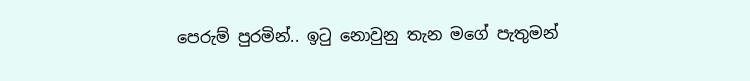පෙරුම් පුරමින්.. ඉටු නොවුනු තැන මගේ පැතුමන්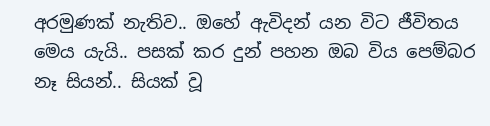අරමුණක් නැතිව.. ඔහේ ඇවිදන් යන විට ජීවිතය මෙය යැයි.. පසක් කර දුන් පහන ඔබ විය පෙම්බර නෑ සියන්.. සියක් වූ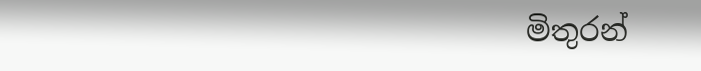මිතුරන්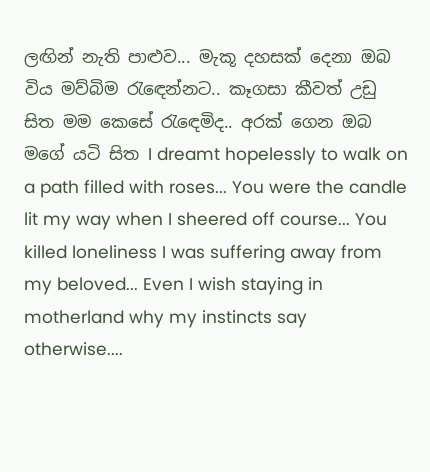ලඟින් නැති පාළුව... මැකූ දහසක් දෙනා ඔබ විය මව්බිම රැඳෙන්නට.. කෑගසා කීවත් උඩු සිත මම කෙසේ රැඳෙමිද.. අරක් ගෙන ඔබ මගේ යටි සිත I dreamt hopelessly to walk on a path filled with roses... You were the candle lit my way when I sheered off course... You killed loneliness I was suffering away from my beloved... Even I wish staying in motherland why my instincts say otherwise....